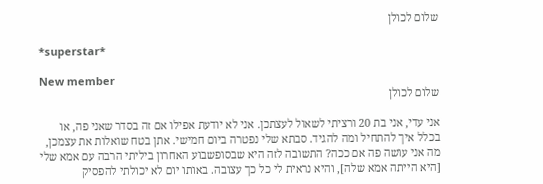שלום לכולן

*superstar*

New member
שלום לכולן

אני עדי, אני בת 20 ורציתי לשאול לעצתכן. אני לא יודעת אפילו אם זה בסדר שאני פה, או בכלל איך להתחיל ומה להגיד. סבתא שלי נפטרה ביום חמישי. אתן בטח שואלות את עצמכן, מה אני עושה פה אם ככה? התשובה לזה היא שבסופשבוע האחרון ביליתי הרבה עם אמא שלי [היא הייתה אמא שלה], והיא נראית לי כל כך עצובה. באותו יום לא יכולתי להפסיק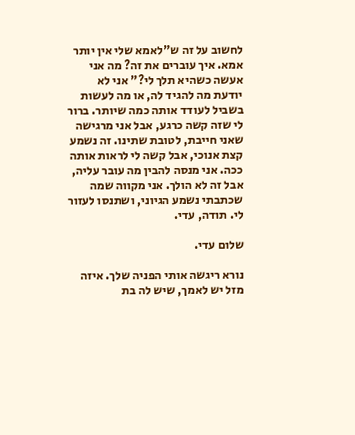לחשוב על זה ש"לאמא שלי אין יותר אמא. איך עוברים את זה? מה אני אעשה כשהיא תלך לי?" אני לא יודעת מה להגיד לה, או מה לעשות בשביל לעודד אותה כמה שיותר. ברור לי שזה קשה כרגע, אבל אני מרגישה שאני חייבת, לטובת שתינו. זה נשמע קצת אנוכי, אבל קשה לי לראות אותה ככה. אני מנסה להבין מה עובר עליה, אבל זה לא הולך. אני מקווה שמה שכתבתי נשמע הגיוני, ושתנסו לעזור לי. תודה, עדי.

שלום עדי.

נורא ריגשה אותי הפניה שלך. איזה מזל יש לאמך, שיש לה בת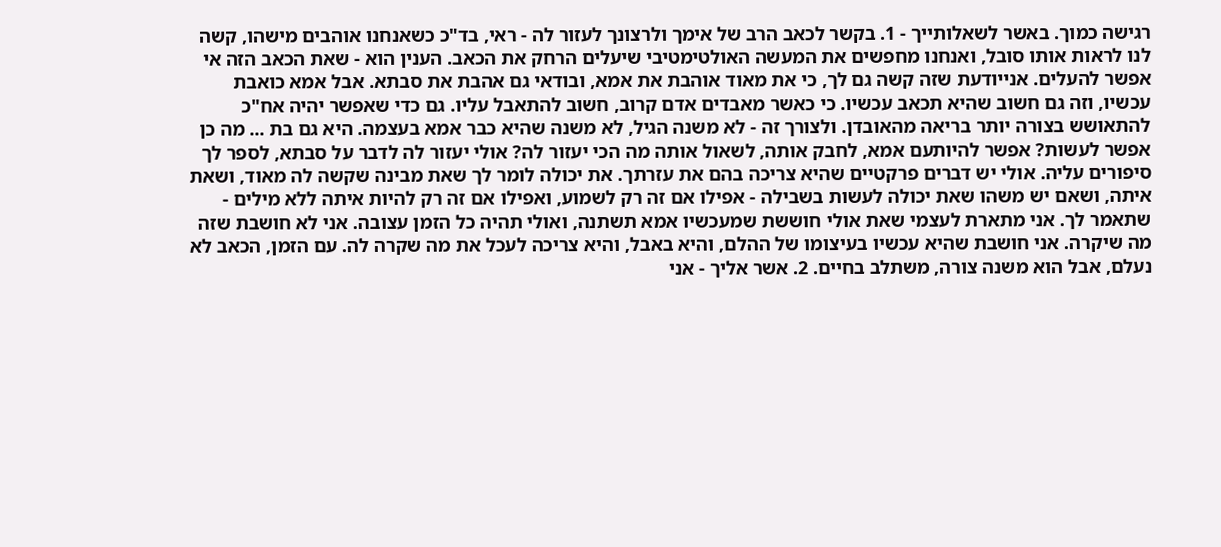רגישה כמוך. באשר לשאלותייך - 1. בקשר לכאב הרב של אימך ולרצונך לעזור לה - ראי, בד"כ כשאנחנו אוהבים מישהו, קשה לנו לראות אותו סובל, ואנחנו מחפשים את המעשה האולטימטיבי שיעלים הרחק את הכאב. הענין הוא - שאת הכאב הזה אי אפשר להעלים. אנייודעת שזה קשה גם לך, כי את מאוד אוהבת את אמא, ובודאי גם אהבת את סבתא. אבל אמא כואבת עכשיו, וזה גם חשוב שהיא תכאב עכשיו. כי כאשר מאבדים אדם קרוב, חשוב להתאבל עליו. גם כדי שאפשר יהיה אח"כ להתאושש בצורה יותר בריאה מהאובדן. ולצורך זה - לא משנה הגיל, לא משנה שהיא כבר אמא בעצמה. היא גם בת ... מה כן אפשר לעשות? אפשר להיותעם אמא, לחבק אותה, לשאול אותה מה הכי יעזור לה? אולי יעזור לה לדבר על סבתא, לספר לך סיפורים עליה. אולי יש דברים פרקטיים שהיא צריכה בהם את עזרתך. את יכולה לומר לך שאת מבינה שקשה לה מאוד, ושאת איתה, ושאם יש משהו שאת יכולה לעשות בשבילה - אפילו אם זה רק לשמוע, ואפילו אם זה רק להיות איתה ללא מילים - שתאמר לך. אני מתארת לעצמי שאת אולי חוששת שמעכשיו אמא תשתנה, ואולי תהיה כל הזמן עצובה. אני לא חושבת שזה מה שיקרה. אני חושבת שהיא עכשיו בעיצומו של ההלם, והיא באבל, והיא צריכה לעכל את מה שקרה לה. עם הזמן, הכאב לא נעלם, אבל הוא משנה צורה, משתלב בחיים. 2. אשר אליך - אני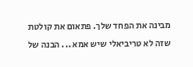מבינה את הפחד שלך. פתאום את קולטת שזה לא טריביאלי שיש אמא ... הבנה של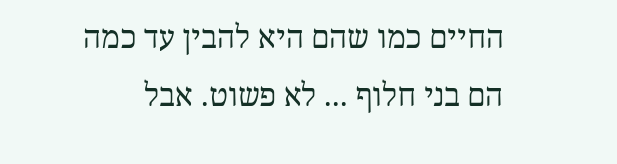החיים כמו שהם היא להבין עד כמה הם בני חלוף ... לא פשוט. אבל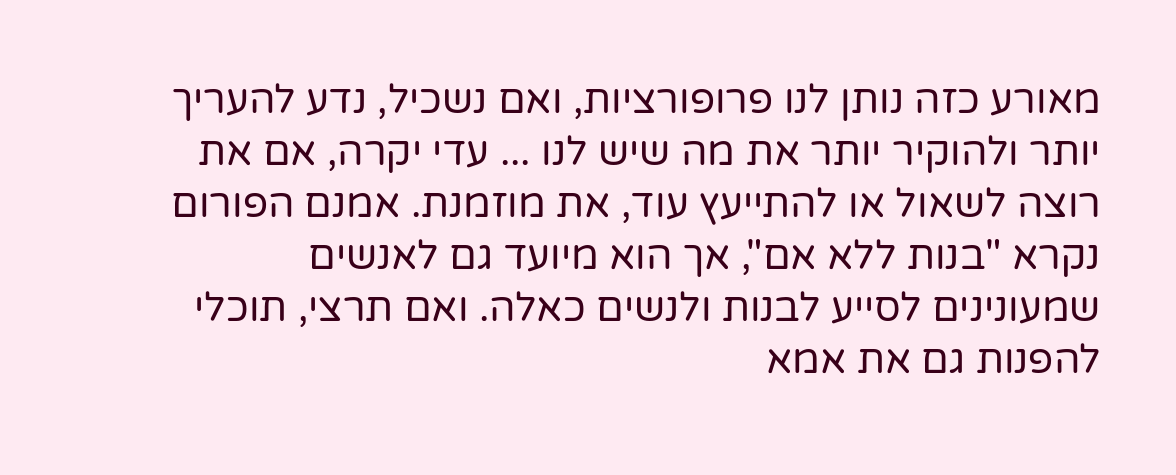מאורע כזה נותן לנו פרופורציות, ואם נשכיל, נדע להעריך יותר ולהוקיר יותר את מה שיש לנו ... עדי יקרה, אם את רוצה לשאול או להתייעץ עוד, את מוזמנת. אמנם הפורום נקרא "בנות ללא אם", אך הוא מיועד גם לאנשים שמעונינים לסייע לבנות ולנשים כאלה. ואם תרצי, תוכלי להפנות גם את אמא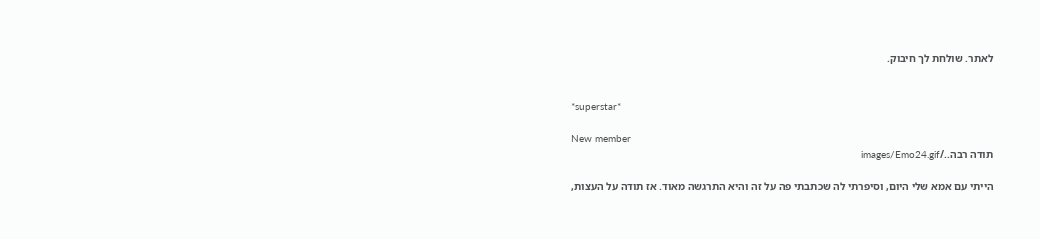לאתר. שולחת לך חיבוק.


*superstar*

New member
תודה רבה../images/Emo24.gif

הייתי עם אמא שלי היום, וסיפרתי לה שכתבתי פה על זה והיא התרגשה מאוד. אז תודה על העצות,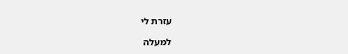עזרת לי

למעלה